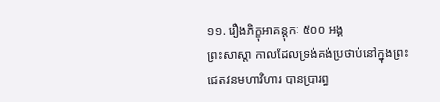១១. រឿងភិក្ខុអាគន្តុកៈ ៥០០ អង្គ
ព្រះសាស្តា កាលដែលទ្រង់គង់ប្រថាប់នៅក្នុងព្រះជេតវនមហាវិហារ បានប្រារព្ធ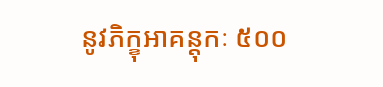នូវភិក្ខុអាគន្តុកៈ ៥០០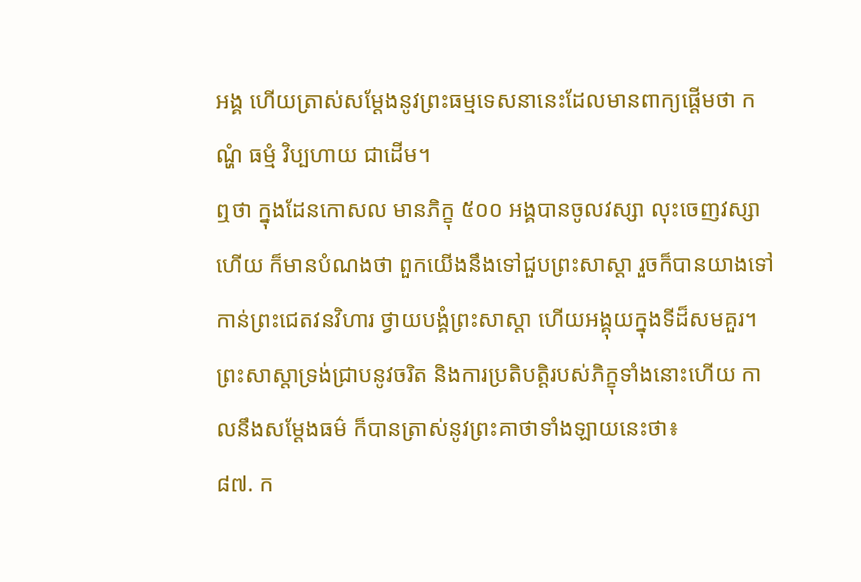អង្គ ហើយត្រាស់សម្ដែងនូវព្រះធម្មទេសនានេះដែលមានពាក្យផ្ដើមថា កណ្ហំ ធម្មំ វិប្បហាយ ជាដើម។
ឮថា ក្នុងដែនកោសល មានភិក្ខុ ៥០០ អង្គបានចូលវស្សា លុះចេញវស្សាហើយ ក៏មានបំណងថា ពួកយើងនឹងទៅជួបព្រះសាស្តា រួចក៏បានយាងទៅកាន់ព្រះជេតវនវិហារ ថ្វាយបង្គំព្រះសាស្តា ហើយអង្គុយក្នុងទីដ៏សមគួរ។ ព្រះសាស្តាទ្រង់ជ្រាបនូវចរិត និងការប្រតិបត្តិរបស់ភិក្ខុទាំងនោះហើយ កាលនឹងសម្ដែងធម៌ ក៏បានត្រាស់នូវព្រះគាថាទាំងឡាយនេះថា៖
៨៧. ក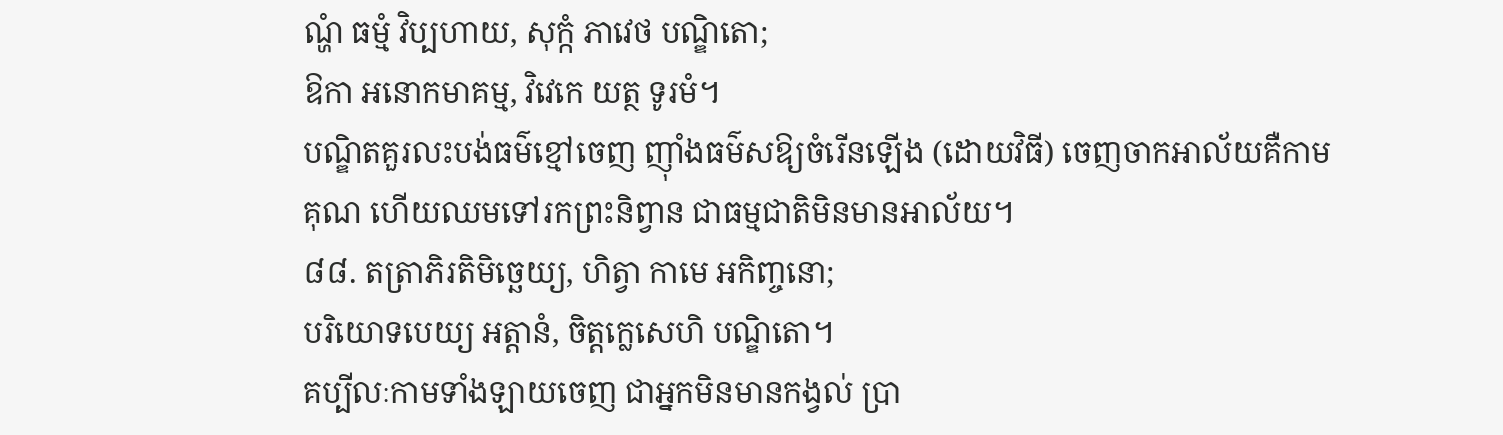ណ្ហំ ធម្មំ វិប្បហាយ, សុក្កំ ភាវេថ បណ្ឌិតោ;
ឱកា អនោកមាគម្ម, វិវេកេ យត្ថ ទូរមំ។
បណ្ឌិតគួរលះបង់ធម៌ខ្មៅចេញ ញ៉ាំងធម៌សឱ្យចំរើនឡើង (ដោយវិធី) ចេញចាកអាល័យគឺកាមគុណ ហើយឈមទៅរកព្រះនិព្វាន ជាធម្មជាតិមិនមានអាល័យ។
៨៨. តត្រាភិរតិមិច្ឆេយ្យ, ហិត្វា កាមេ អកិញ្ចនោ;
បរិយោទបេយ្យ អត្តានំ, ចិត្តក្លេសេហិ បណ្ឌិតោ។
គប្បីលៈកាមទាំងឡាយចេញ ជាអ្នកមិនមានកង្វល់ ប្រា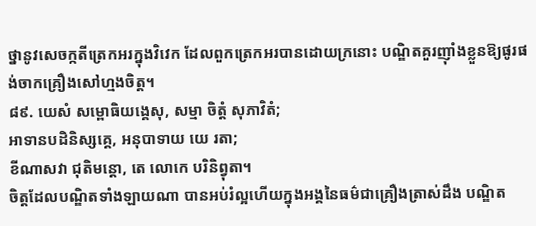ថ្នានូវសេចក្កតីត្រេកអរក្នុងវិវេក ដែលពួកត្រេកអរបានដោយក្រនោះ បណ្ឌិតគួរញ៉ាំងខ្លួនឱ្យផូរផង់ចាកគ្រឿងសៅហ្មងចិត្ត។
៨៩. យេសំ សម្ពោធិយង្គេសុ, សម្មា ចិត្តំ សុភាវិតំ;
អាទានបដិនិស្សគ្គេ, អនុបាទាយ យេ រតា;
ខីណាសវា ជុតិមន្តោ, តេ លោកេ បរិនិព្វុតា។
ចិត្តដែលបណ្ឌិតទាំងឡាយណា បានអប់រំល្អហើយក្នុងអង្គនៃធម៌ជាគ្រឿងត្រាស់ដឹង បណ្ឌិត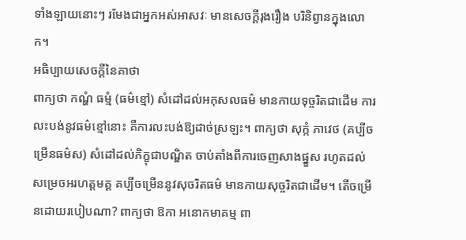ទាំងឡាយនោះៗ រមែងជាអ្នកអស់អាសវៈ មានសេចក្តីរុងរឿង បរិនិព្វានក្នុងលោក។
អធិប្បាយសេចក្តីនៃគាថា
ពាក្យថា កណ្ហំ ធម្មំ (ធម៌ខ្មៅ) សំដៅដល់អកុសលធម៌ មានកាយទុច្ចរិតជាដើម ការលះបង់នូវធម៌ខ្មៅនោះ គឺការលះបង់ឱ្យដាច់ស្រឡះ។ ពាក្យថា សុក្កំ ភាវេថ (គប្បីចម្រើនធម៌ស) សំដៅដល់ភិក្ខុជាបណ្ឌិត ចាប់តាំងពីការចេញសាងផ្នួស រហូតដល់សម្រេចអរហត្តមគ្គ គប្បីចម្រើននូវសុចរិតធម៌ មានកាយសុច្ចរិតជាដើម។ តើចម្រើនដោយរបៀបណា? ពាក្យថា ឱកា អនោកមាគម្ម ពា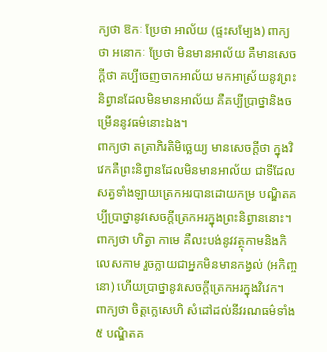ក្យថា ឱកៈ ប្រែថា អាល័យ (ផ្ទះសម្បែង) ពាក្យថា អនោកៈ ប្រែថា មិនមានអាល័យ គឺមានសេចក្ដីថា គប្បីចេញចាកអាល័យ មកអាស្រ័យនូវព្រះនិព្វានដែលមិនមានអាល័យ គឺគប្បីប្រាថ្នានិងចម្រើននូវធម៌នោះឯង។
ពាក្យថា តត្រាភិរតិមិច្ឆេយ្យ មានសេចក្ដីថា ក្នុងវិវេកគឺព្រះនិព្វានដែលមិនមានអាល័យ ជាទីដែលសត្វទាំងឡាយត្រេកអរបានដោយកម្រ បណ្ឌិតគប្បីប្រាថ្នានូវសេចក្ដីត្រេកអរក្នុងព្រះនិព្វាននោះ។ ពាក្យថា ហិត្វា កាមេ គឺលះបង់នូវវត្ថុកាមនិងកិលេសកាម រួចក្លាយជាអ្នកមិនមានកង្វល់ (អកិញ្ចនោ) ហើយប្រាថ្នានូវសេចក្ដីត្រេកអរក្នុងវិវេក។ ពាក្យថា ចិត្តក្លេសេហិ សំដៅដល់នីវរណធម៌ទាំង ៥ បណ្ឌិតគ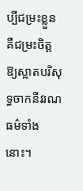ប្បីជម្រះខ្លួន គឺជម្រះចិត្តឱ្យស្អាតបរិសុទ្ធចាកនីវរណធម៌ទាំងនោះ។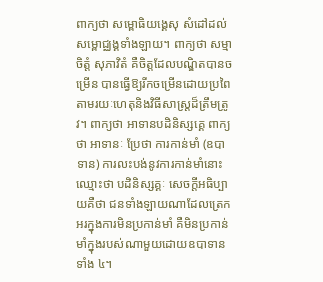ពាក្យថា សម្ពោធិយង្គេសុ សំដៅដល់សម្ពោជ្ឈង្គទាំងឡាយ។ ពាក្យថា សម្មា ចិត្តំ សុភាវិតំ គឺចិត្តដែលបណ្ឌិតបានចម្រើន បានធ្វើឱ្យរីកចម្រើនដោយប្រពៃ តាមរយៈហេតុនិងវិធីសាស្ត្រដ៏ត្រឹមត្រូវ។ ពាក្យថា អាទានបដិនិស្សគ្គេ ពាក្យថា អាទានៈ ប្រែថា ការកាន់មាំ (ឧបាទាន) ការលះបង់នូវការកាន់មាំនោះ ឈ្មោះថា បដិនិស្សគ្គៈ សេចក្ដីអធិប្បាយគឺថា ជនទាំងឡាយណាដែលត្រេកអរក្នុងការមិនប្រកាន់មាំ គឺមិនប្រកាន់មាំក្នុងរបស់ណាមួយដោយឧបាទានទាំង ៤។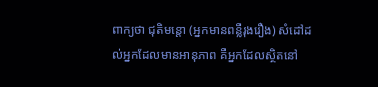ពាក្យថា ជុតិមន្តោ (អ្នកមានពន្លឺរុងរឿង) សំដៅដល់អ្នកដែលមានអានុភាព គឺអ្នកដែលស្ថិតនៅ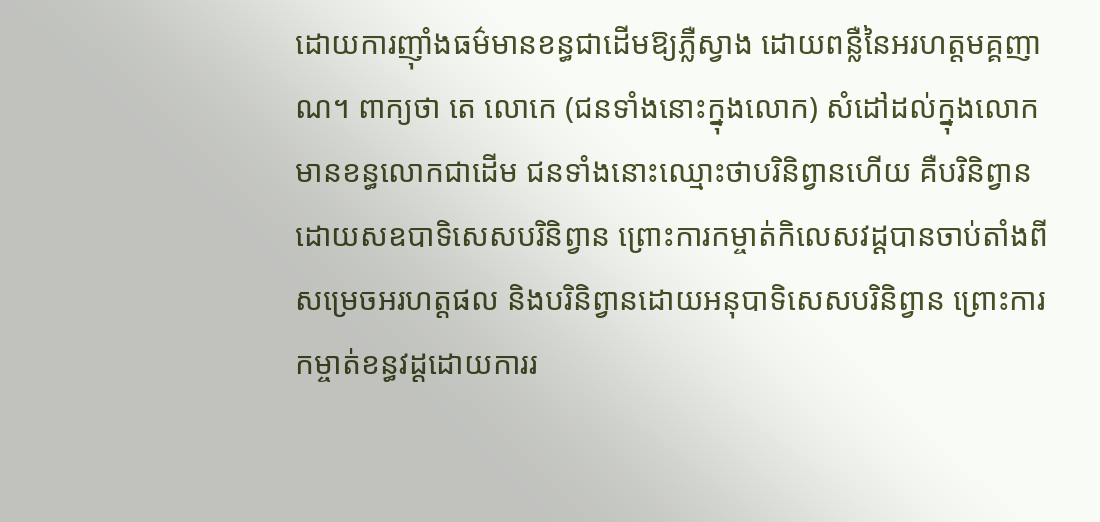ដោយការញ៉ាំងធម៌មានខន្ធជាដើមឱ្យភ្លឺស្វាង ដោយពន្លឺនៃអរហត្តមគ្គញាណ។ ពាក្យថា តេ លោកេ (ជនទាំងនោះក្នុងលោក) សំដៅដល់ក្នុងលោកមានខន្ធលោកជាដើម ជនទាំងនោះឈ្មោះថាបរិនិព្វានហើយ គឺបរិនិព្វានដោយសឧបាទិសេសបរិនិព្វាន ព្រោះការកម្ចាត់កិលេសវដ្ដបានចាប់តាំងពីសម្រេចអរហត្តផល និងបរិនិព្វានដោយអនុបាទិសេសបរិនិព្វាន ព្រោះការកម្ចាត់ខន្ធវដ្ដដោយការរ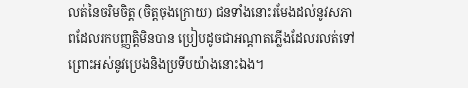លត់នៃចរិមចិត្ត (ចិត្តចុងក្រោយ) ជនទាំងនោះរមែងដល់នូវសភាពដែលរកបញ្ញត្តិមិនបាន ប្រៀបដូចជាអណ្ដាតភ្លើងដែលរលត់ទៅ ព្រោះអស់នូវប្រេងនិងប្រទីបយ៉ាងនោះឯង។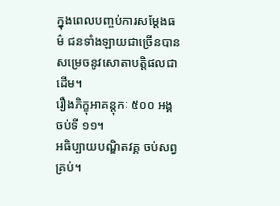ក្នុងពេលបញ្ចប់ការសម្ដែងធម៌ ជនទាំងឡាយជាច្រើនបានសម្រេចនូវសោតាបត្តិផលជាដើម។
រឿងភិក្ខុអាគន្តុកៈ ៥០០ អង្គ ចប់ទី ១១។
អធិប្បាយបណ្ឌិតវគ្គ ចប់សព្វគ្រប់។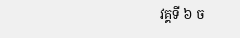វគ្គទី ៦ ច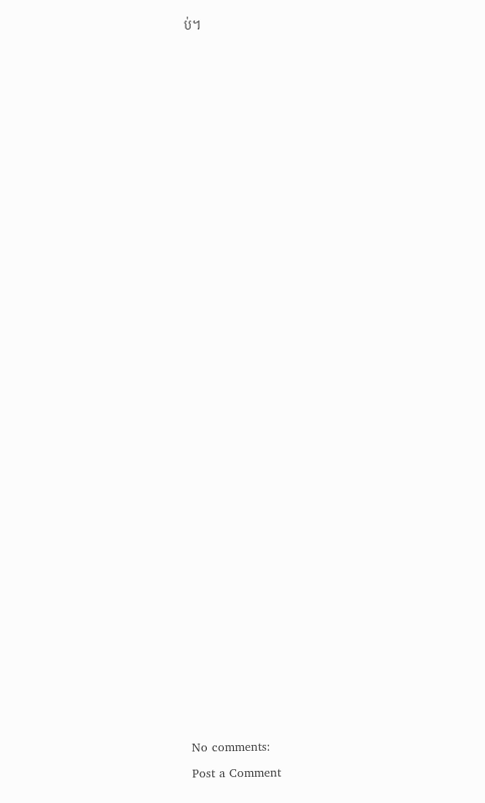ប់។



























No comments:
Post a Comment